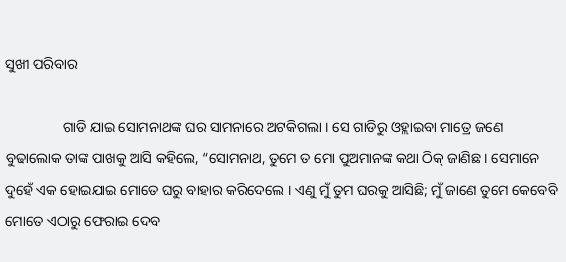ସୁଖୀ ପରିବାର

                ଗାଡି ଯାଇ ସୋମନାଥଙ୍କ ଘର ସାମନାରେ ଅଟକିଗଲା । ସେ ଗାଡିରୁ ଓହ୍ଲାଇବା ମାତ୍ରେ ଜଣେ ବୁଢାଲୋକ ତାଙ୍କ ପାଖକୁ ଆସି କହିଲେ, “ସୋମନାଥ, ତୁମେ ତ ମୋ ପୁଅମାନଙ୍କ କଥା ଠିକ୍ ଜାଣିଛ । ସେମାନେ ଦୁହେଁ ଏକ ହୋଇଯାଇ ମୋତେ ଘରୁ ବାହାର କରିଦେଲେ । ଏଣୁ ମୁଁ ତୁମ ଘରକୁ ଆସିଛି; ମୁଁ ଜାଣେ ତୁମେ କେବେବି ମୋତେ ଏଠାରୁ ଫେରାଇ ଦେବ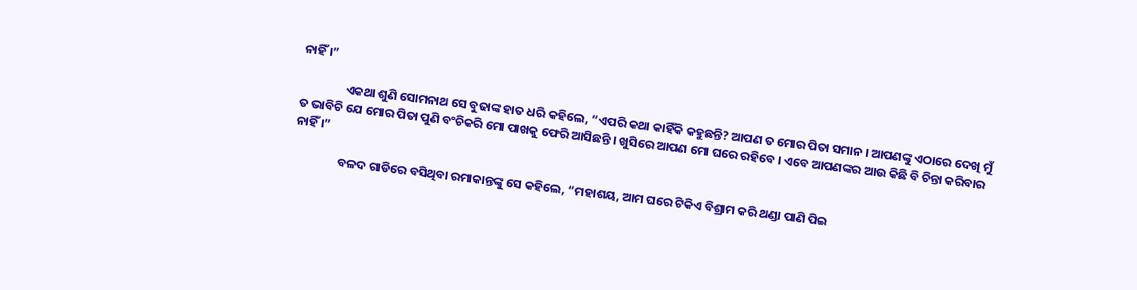ନାହିଁ ।”

                ଏକଥା ଶୁଣି ସୋମନାଥ ସେ ବୁଢାଙ୍କ ହାତ ଧରି କହିଲେ, “ଏପରି କଥା କାହିଁକି କହୁଛନ୍ତି? ଆପଣ ତ ମୋର ପିତା ସମାନ । ଆପଣଙ୍କୁ ଏଠାରେ ଦେଖି ମୁଁ ତ ଭାବିଚି ଯେ ମୋର ପିତା ପୁଣି ବଂଚିକରି ମୋ ପାଖକୁ ଫେରି ଆସିଛନ୍ତି । ଖୁସିରେ ଆପଣ ମୋ ଘରେ ରହିବେ । ଏବେ ଆପଣଙ୍କର ଆଉ କିଛି ବି ଚିନ୍ତା କରିବାର ନାହିଁ ।”

                ବଳଦ ଗାଡିରେ ବସିଥିବା ରମାକାନ୍ତଙ୍କୁ ସେ କହିଲେ, “ମହାଶୟ, ଆମ ଘରେ ଟିକିଏ ବିଶ୍ରାମ କରି ଥଣ୍ଡା ପାଣି ପିଇ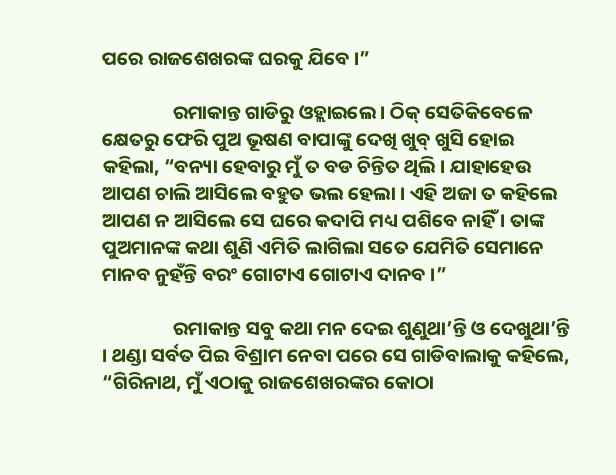ପରେ ରାଜଶେଖରଙ୍କ ଘରକୁ ଯିବେ ।”

                ରମାକାନ୍ତ ଗାଡିରୁ ଓହ୍ଲାଇଲେ । ଠିକ୍ ସେତିକିବେଳେ କ୍ଷେତରୁ ଫେରି ପୁଅ ଭୂଷଣ ବାପାଙ୍କୁ ଦେଖି ଖୁବ୍ ଖୁସି ହୋଇ କହିଲା, “ବନ୍ୟା ହେବାରୁ ମୁଁ ତ ବଡ ଚିନ୍ତିତ ଥିଲି । ଯାହାହେଉ ଆପଣ ଚାଲି ଆସିଲେ ବହୁତ ଭଲ ହେଲା । ଏହି ଅଜା ତ କହିଲେ ଆପଣ ନ ଆସିଲେ ସେ ଘରେ କଦାପି ମଧ୍ୟ ପଶିବେ ନାହିଁ । ତାଙ୍କ ପୁଅମାନଙ୍କ କଥା ଶୁଣି ଏମିତି ଲାଗିଲା ସତେ ଯେମିତି ସେମାନେ ମାନବ ନୁହଁନ୍ତି ବରଂ ଗୋଟାଏ ଗୋଟାଏ ଦାନବ ।”

                ରମାକାନ୍ତ ସବୁ କଥା ମନ ଦେଇ ଶୁଣୁଥା’ନ୍ତି ଓ ଦେଖୁଥା’ନ୍ତି । ଥଣ୍ଡା ସର୍ବତ ପିଇ ବିଶ୍ରାମ ନେବା ପରେ ସେ ଗାଡିବାଲାକୁ କହିଲେ, “ଗିରିନାଥ, ମୁଁ ଏଠାକୁ ରାଜଶେଖରଙ୍କର କୋଠା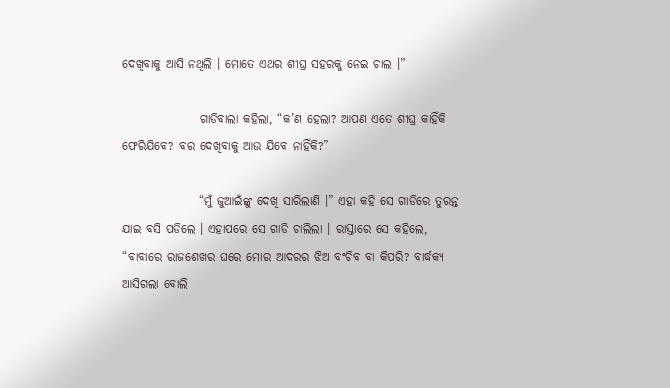ଦେଖିବାକୁ ଆସି ନଥିଲି । ମୋତେ ଏଥର ଶୀଘ୍ର ସହରକୁ ନେଇ ଚାଲ ।”

                ଗାଡିବାଲା କହିଲା, “କ’ଣ ହେଲା? ଆପଣ ଏତେ ଶୀଘ୍ର କାହିଁକି ଫେରିଯିବେ? ବର ଦେଖିବାକୁ ଆଉ ଯିବେ ନାହିଁକି?”

                “ମୁଁ ଜୁଆଇଁଙ୍କୁ ଦେଖି ସାରିଲାଣି ।” ଏହା କହି ସେ ଗାଡିରେ ତୁରନ୍ତ ଯାଇ ବସି ପଡିଲେ । ଏହାପରେ ସେ ଗାଡି ଚାଲିଲା । ରାସ୍ତାରେ ସେ କହିଲେ, “ବାବାରେ ରାଜଶେଖର ଘରେ ମୋର ଆଦରର ଝିଅ ବଂଚିବ ବା କିପରି? ବାର୍ଦ୍ଧକ୍ୟ ଆସିଗଲା ବୋଲି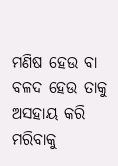ମଣିଷ ହେଉ ବା ବଳଦ ହେଉ ତାକୁ ଅସହାୟ କରି ମରିବାକୁ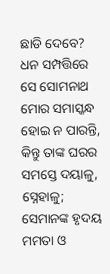ଛାଡି ଦେବେ? ଧନ ସମ୍ପତ୍ତିରେ ସେ ସୋମନାଥ ମୋର ସମାସ୍କନ୍ଧ ହୋଇ ନ ପାରନ୍ତି, କିନ୍ତୁ ତାଙ୍କ ଘରର ସମସ୍ତେ ଦୟାଳୁ, ସ୍ନେହାଳୁ; ସେମାନଙ୍କ ହୃଦୟ ମମତା ଓ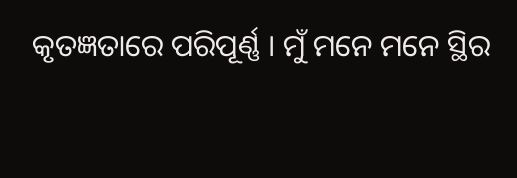କୃତଜ୍ଞତାରେ ପରିପୂର୍ଣ୍ଣ । ମୁଁ ମନେ ମନେ ସ୍ଥିର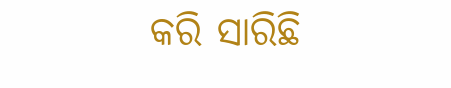କରି ସାରିଛି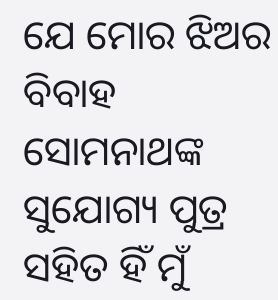ଯେ ମୋର ଝିଅର ବିବାହ ସୋମନାଥଙ୍କ ସୁଯୋଗ୍ୟ ପୁତ୍ର ସହିତ ହିଁ ମୁଁ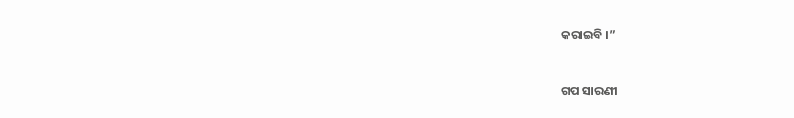କରାଇବି ।”


ଗପ ସାରଣୀ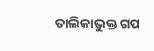ତାଲିକାଭୁକ୍ତ ଗପ